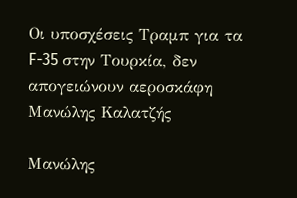Οι υποσχέσεις Τραμπ για τα F-35 στην Τουρκία, δεν απογειώνουν αεροσκάφη
Μανώλης Καλατζής

Μανώλης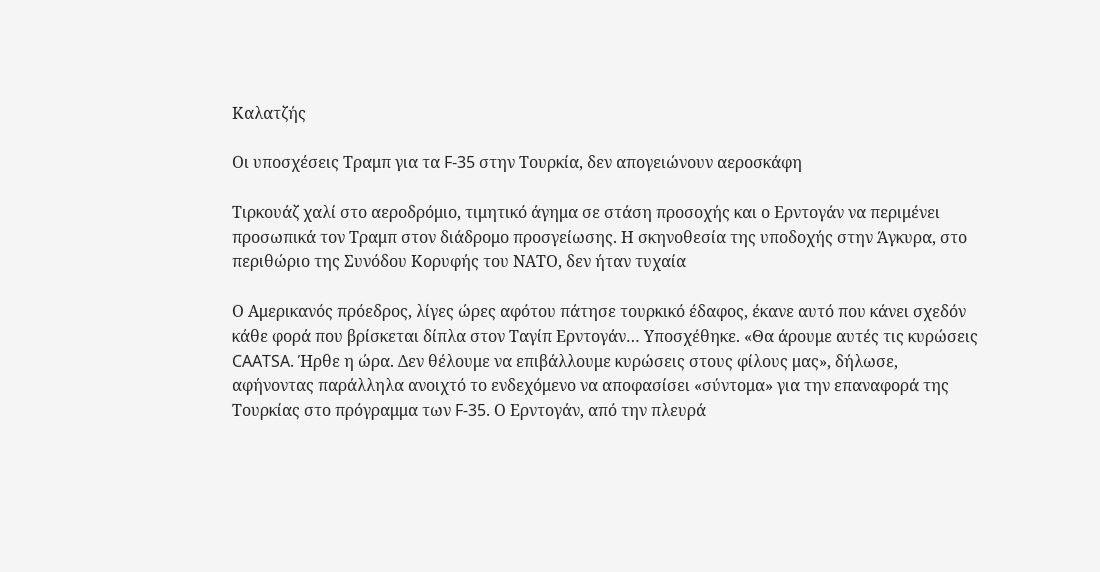Καλατζής

Οι υποσχέσεις Τραμπ για τα F-35 στην Τουρκία, δεν απογειώνουν αεροσκάφη

Τιρκουάζ χαλί στο αεροδρόμιο, τιμητικό άγημα σε στάση προσοχής και ο Ερντογάν να περιμένει προσωπικά τον Τραμπ στον διάδρομο προσγείωσης. Η σκηνοθεσία της υποδοχής στην Άγκυρα, στο περιθώριο της Συνόδου Κορυφής του ΝΑΤΟ, δεν ήταν τυχαία

Ο Αμερικανός πρόεδρος, λίγες ώρες αφότου πάτησε τουρκικό έδαφος, έκανε αυτό που κάνει σχεδόν κάθε φορά που βρίσκεται δίπλα στον Ταγίπ Ερντογάν… Υποσχέθηκε. «Θα άρουμε αυτές τις κυρώσεις CAATSA. Ήρθε η ώρα. Δεν θέλουμε να επιβάλλουμε κυρώσεις στους φίλους μας», δήλωσε, αφήνοντας παράλληλα ανοιχτό το ενδεχόμενο να αποφασίσει «σύντομα» για την επαναφορά της Τουρκίας στο πρόγραμμα των F-35. Ο Ερντογάν, από την πλευρά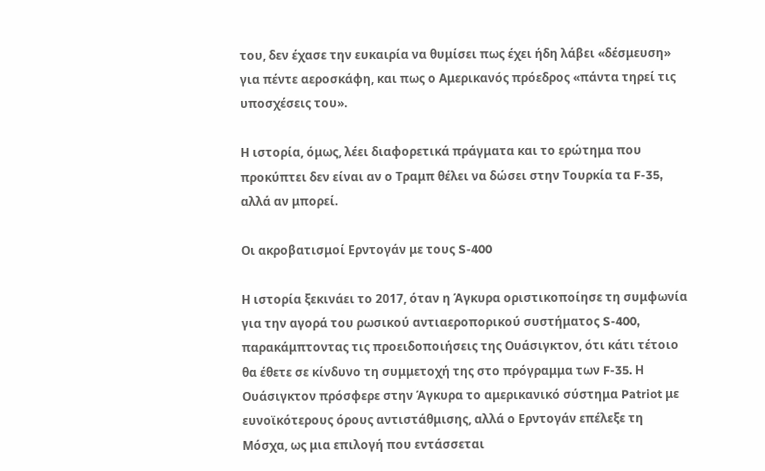του, δεν έχασε την ευκαιρία να θυμίσει πως έχει ήδη λάβει «δέσμευση» για πέντε αεροσκάφη, και πως ο Αμερικανός πρόεδρος «πάντα τηρεί τις υποσχέσεις του».

Η ιστορία, όμως, λέει διαφορετικά πράγματα και το ερώτημα που προκύπτει δεν είναι αν ο Τραμπ θέλει να δώσει στην Τουρκία τα F-35, αλλά αν μπορεί.

Οι ακροβατισμοί Ερντογάν με τους S-400

Η ιστορία ξεκινάει το 2017, όταν η Άγκυρα οριστικοποίησε τη συμφωνία για την αγορά του ρωσικού αντιαεροπορικού συστήματος S-400, παρακάμπτοντας τις προειδοποιήσεις της Ουάσιγκτον, ότι κάτι τέτοιο θα έθετε σε κίνδυνο τη συμμετοχή της στο πρόγραμμα των F-35. Η Ουάσιγκτον πρόσφερε στην Άγκυρα το αμερικανικό σύστημα Patriot με ευνοϊκότερους όρους αντιστάθμισης, αλλά ο Ερντογάν επέλεξε τη Μόσχα, ως μια επιλογή που εντάσσεται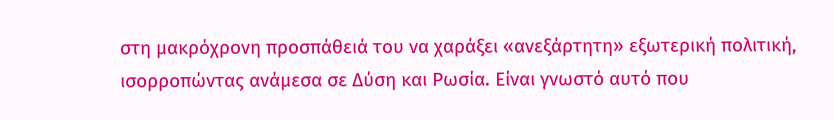στη μακρόχρονη προσπάθειά του να χαράξει «ανεξάρτητη» εξωτερική πολιτική, ισορροπώντας ανάμεσα σε Δύση και Ρωσία. Είναι γνωστό αυτό που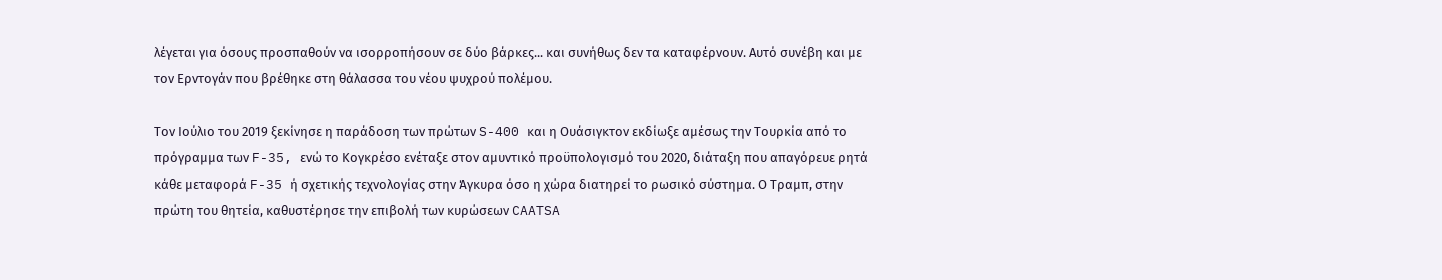λέγεται για όσους προσπαθούν να ισορροπήσουν σε δύο βάρκες... και συνήθως δεν τα καταφέρνουν. Αυτό συνέβη και με τον Ερντογάν που βρέθηκε στη θάλασσα του νέου ψυχρού πολέμου.

Τον Ιούλιο του 2019 ξεκίνησε η παράδοση των πρώτων S-400 και η Ουάσιγκτον εκδίωξε αμέσως την Τουρκία από το πρόγραμμα των F-35, ενώ το Κογκρέσο ενέταξε στον αμυντικό προϋπολογισμό του 2020, διάταξη που απαγόρευε ρητά κάθε μεταφορά F-35 ή σχετικής τεχνολογίας στην Άγκυρα όσο η χώρα διατηρεί το ρωσικό σύστημα. Ο Τραμπ, στην πρώτη του θητεία, καθυστέρησε την επιβολή των κυρώσεων CAATSA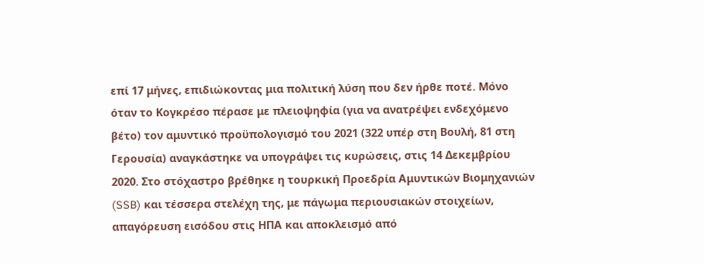επί 17 μήνες, επιδιώκοντας μια πολιτική λύση που δεν ήρθε ποτέ. Μόνο όταν το Κογκρέσο πέρασε με πλειοψηφία (για να ανατρέψει ενδεχόμενο βέτο) τον αμυντικό προϋπολογισμό του 2021 (322 υπέρ στη Βουλή, 81 στη Γερουσία) αναγκάστηκε να υπογράψει τις κυρώσεις, στις 14 Δεκεμβρίου 2020. Στο στόχαστρο βρέθηκε η τουρκική Προεδρία Αμυντικών Βιομηχανιών (SSB) και τέσσερα στελέχη της, με πάγωμα περιουσιακών στοιχείων, απαγόρευση εισόδου στις ΗΠΑ και αποκλεισμό από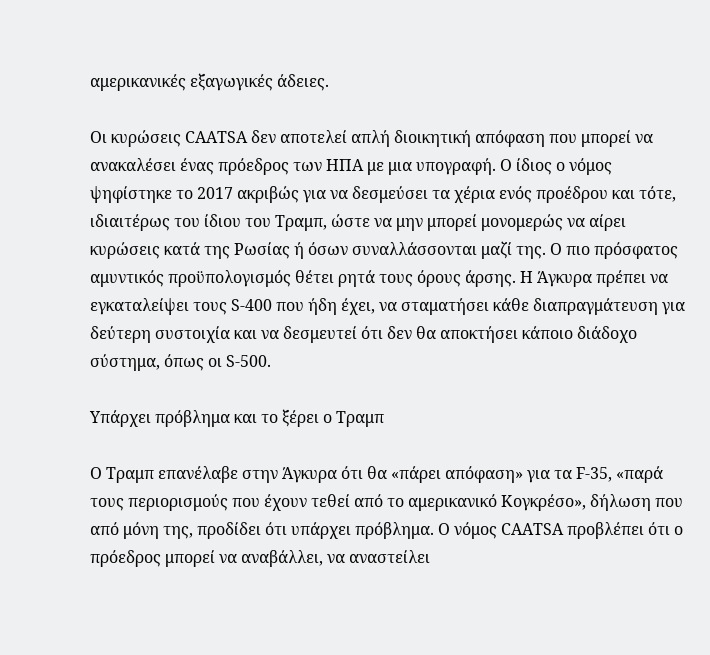αμερικανικές εξαγωγικές άδειες.

Οι κυρώσεις CAATSA δεν αποτελεί απλή διοικητική απόφαση που μπορεί να ανακαλέσει ένας πρόεδρος των ΗΠΑ με μια υπογραφή. Ο ίδιος ο νόμος ψηφίστηκε το 2017 ακριβώς για να δεσμεύσει τα χέρια ενός προέδρου και τότε, ιδιαιτέρως του ίδιου του Τραμπ, ώστε να μην μπορεί μονομερώς να αίρει κυρώσεις κατά της Ρωσίας ή όσων συναλλάσσονται μαζί της. Ο πιο πρόσφατος αμυντικός προϋπολογισμός θέτει ρητά τους όρους άρσης. Η Άγκυρα πρέπει να εγκαταλείψει τους S-400 που ήδη έχει, να σταματήσει κάθε διαπραγμάτευση για δεύτερη συστοιχία και να δεσμευτεί ότι δεν θα αποκτήσει κάποιο διάδοχο σύστημα, όπως οι S-500.

Υπάρχει πρόβλημα και το ξέρει ο Τραμπ

Ο Τραμπ επανέλαβε στην Άγκυρα ότι θα «πάρει απόφαση» για τα F-35, «παρά τους περιορισμούς που έχουν τεθεί από το αμερικανικό Κογκρέσο», δήλωση που από μόνη της, προδίδει ότι υπάρχει πρόβλημα. Ο νόμος CAATSA προβλέπει ότι ο πρόεδρος μπορεί να αναβάλλει, να αναστείλει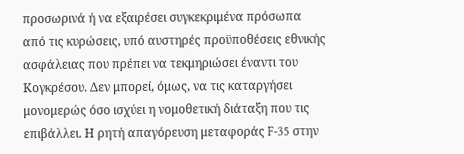προσωρινά ή να εξαιρέσει συγκεκριμένα πρόσωπα από τις κυρώσεις, υπό αυστηρές προϋποθέσεις εθνικής ασφάλειας που πρέπει να τεκμηριώσει έναντι του Κογκρέσου. Δεν μπορεί, όμως, να τις καταργήσει μονομερώς όσο ισχύει η νομοθετική διάταξη που τις επιβάλλει. Η ρητή απαγόρευση μεταφοράς F-35 στην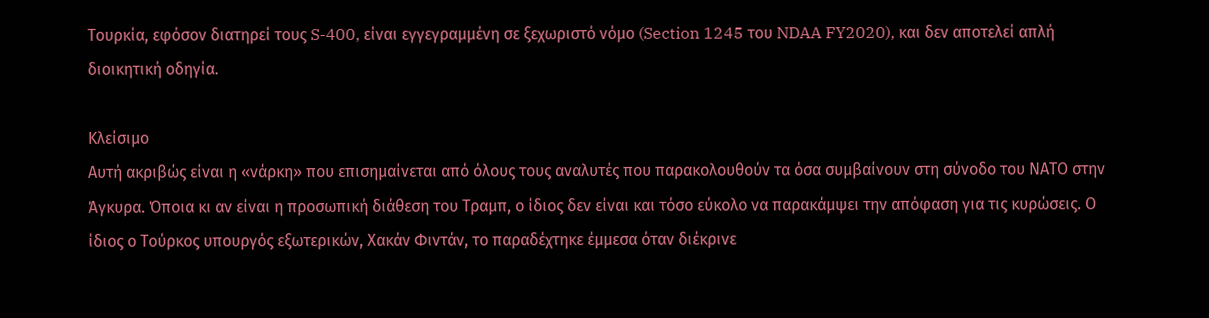Τουρκία, εφόσον διατηρεί τους S-400, είναι εγγεγραμμένη σε ξεχωριστό νόμο (Section 1245 του NDAA FY2020), και δεν αποτελεί απλή διοικητική οδηγία.

Κλείσιμο
Αυτή ακριβώς είναι η «νάρκη» που επισημαίνεται από όλους τους αναλυτές που παρακολουθούν τα όσα συμβαίνουν στη σύνοδο του ΝΑΤΟ στην Άγκυρα. Όποια κι αν είναι η προσωπική διάθεση του Τραμπ, ο ίδιος δεν είναι και τόσο εύκολο να παρακάμψει την απόφαση για τις κυρώσεις. Ο ίδιος ο Τούρκος υπουργός εξωτερικών, Χακάν Φιντάν, το παραδέχτηκε έμμεσα όταν διέκρινε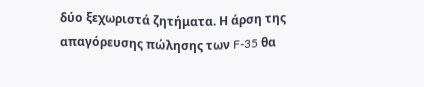δύο ξεχωριστά ζητήματα. Η άρση της απαγόρευσης πώλησης των F-35 θα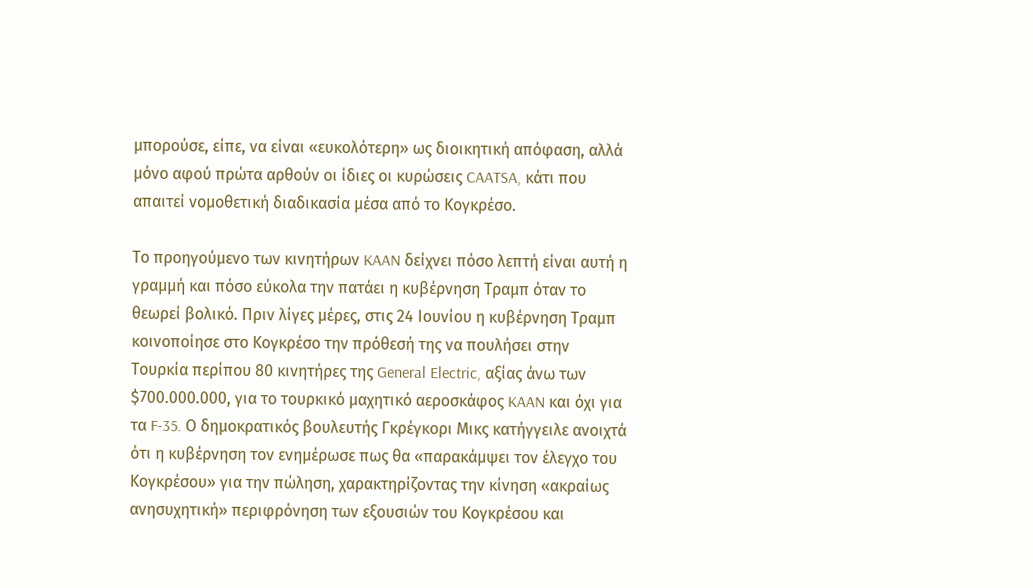μπορούσε, είπε, να είναι «ευκολότερη» ως διοικητική απόφαση, αλλά μόνο αφού πρώτα αρθούν οι ίδιες οι κυρώσεις CAATSA, κάτι που απαιτεί νομοθετική διαδικασία μέσα από το Κογκρέσο.

Το προηγούμενο των κινητήρων KAAN δείχνει πόσο λεπτή είναι αυτή η γραμμή και πόσο εύκολα την πατάει η κυβέρνηση Τραμπ όταν το θεωρεί βολικό. Πριν λίγες μέρες, στις 24 Ιουνίου η κυβέρνηση Τραμπ κοινοποίησε στο Κογκρέσο την πρόθεσή της να πουλήσει στην Τουρκία περίπου 80 κινητήρες της General Electric, αξίας άνω των $700.000.000, για το τουρκικό μαχητικό αεροσκάφος KAAN και όχι για τα F-35. Ο δημοκρατικός βουλευτής Γκρέγκορι Μικς κατήγγειλε ανοιχτά ότι η κυβέρνηση τον ενημέρωσε πως θα «παρακάμψει τον έλεγχο του Κογκρέσου» για την πώληση, χαρακτηρίζοντας την κίνηση «ακραίως ανησυχητική» περιφρόνηση των εξουσιών του Κογκρέσου και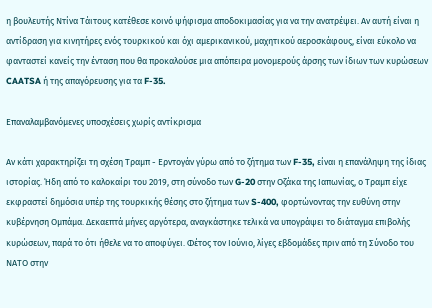η βουλευτής Ντίνα Τάιτους κατέθεσε κοινό ψήφισμα αποδοκιμασίας για να την ανατρέψει. Αν αυτή είναι η αντίδραση για κινητήρες ενός τουρκικού και όχι αμερικανικού, μαχητικού αεροσκάφους, είναι εύκολο να φανταστεί κανείς την ένταση που θα προκαλούσε μια απόπειρα μονομερούς άρσης των ίδιων των κυρώσεων CAATSA ή της απαγόρευσης για τα F-35.

Επαναλαμβανόμενες υποσχέσεις χωρίς αντίκρισμα

Αν κάτι χαρακτηρίζει τη σχέση Τραμπ - Ερντογάν γύρω από το ζήτημα των F-35, είναι η επανάληψη της ίδιας ιστορίας. Ήδη από το καλοκαίρι του 2019, στη σύνοδο των G-20 στην Οζάκα της Ιαπωνίας, ο Τραμπ είχε εκφραστεί δημόσια υπέρ της τουρκικής θέσης στο ζήτημα των S-400, φορτώνοντας την ευθύνη στην κυβέρνηση Ομπάμα. Δεκαεπτά μήνες αργότερα, αναγκάστηκε τελικά να υπογράψει το διάταγμα επιβολής κυρώσεων, παρά το ότι ήθελε να το αποφύγει. Φέτος τον Ιούνιο, λίγες εβδομάδες πριν από τη Σύνοδο του ΝΑΤΟ στην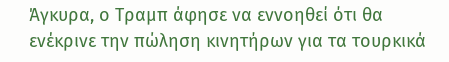Άγκυρα, ο Τραμπ άφησε να εννοηθεί ότι θα ενέκρινε την πώληση κινητήρων για τα τουρκικά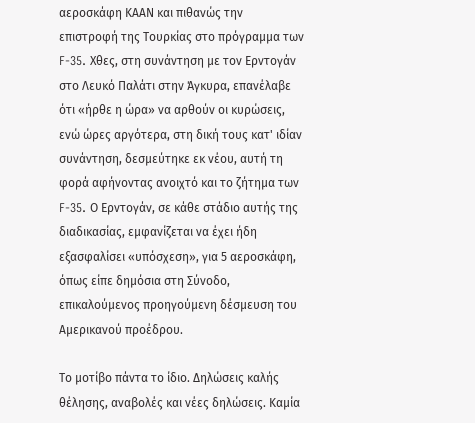αεροσκάφη ΚΑΑΝ και πιθανώς την επιστροφή της Τουρκίας στο πρόγραμμα των F-35. Χθες, στη συνάντηση με τον Ερντογάν στο Λευκό Παλάτι στην Άγκυρα, επανέλαβε ότι «ήρθε η ώρα» να αρθούν οι κυρώσεις, ενώ ώρες αργότερα, στη δική τους κατ' ιδίαν συνάντηση, δεσμεύτηκε εκ νέου, αυτή τη φορά αφήνοντας ανοιχτό και το ζήτημα των F-35. Ο Ερντογάν, σε κάθε στάδιο αυτής της διαδικασίας, εμφανίζεται να έχει ήδη εξασφαλίσει «υπόσχεση», για 5 αεροσκάφη, όπως είπε δημόσια στη Σύνοδο, επικαλούμενος προηγούμενη δέσμευση του Αμερικανού προέδρου.

Το μοτίβο πάντα το ίδιο. Δηλώσεις καλής θέλησης, αναβολές και νέες δηλώσεις. Καμία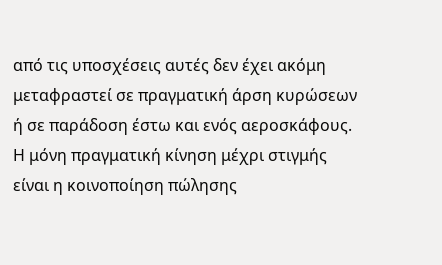από τις υποσχέσεις αυτές δεν έχει ακόμη μεταφραστεί σε πραγματική άρση κυρώσεων ή σε παράδοση έστω και ενός αεροσκάφους. Η μόνη πραγματική κίνηση μέχρι στιγμής είναι η κοινοποίηση πώλησης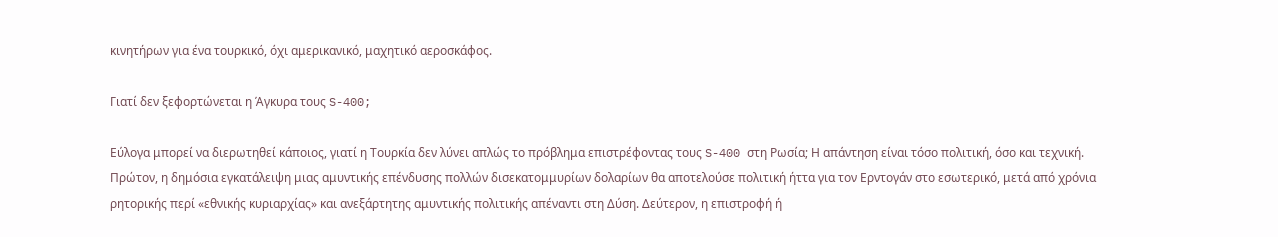κινητήρων για ένα τουρκικό, όχι αμερικανικό, μαχητικό αεροσκάφος.

Γιατί δεν ξεφορτώνεται η Άγκυρα τους S-400;

Εύλογα μπορεί να διερωτηθεί κάποιος, γιατί η Τουρκία δεν λύνει απλώς το πρόβλημα επιστρέφοντας τους S-400 στη Ρωσία; Η απάντηση είναι τόσο πολιτική, όσο και τεχνική. Πρώτον, η δημόσια εγκατάλειψη μιας αμυντικής επένδυσης πολλών δισεκατομμυρίων δολαρίων θα αποτελούσε πολιτική ήττα για τον Ερντογάν στο εσωτερικό, μετά από χρόνια ρητορικής περί «εθνικής κυριαρχίας» και ανεξάρτητης αμυντικής πολιτικής απέναντι στη Δύση. Δεύτερον, η επιστροφή ή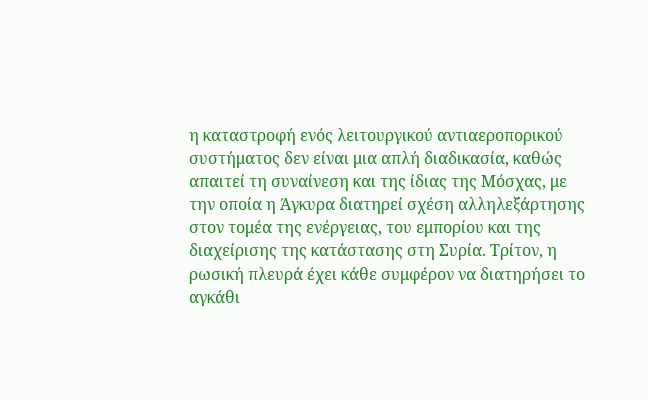η καταστροφή ενός λειτουργικού αντιαεροπορικού συστήματος δεν είναι μια απλή διαδικασία, καθώς απαιτεί τη συναίνεση και της ίδιας της Μόσχας, με την οποία η Άγκυρα διατηρεί σχέση αλληλεξάρτησης στον τομέα της ενέργειας, του εμπορίου και της διαχείρισης της κατάστασης στη Συρία. Τρίτον, η ρωσική πλευρά έχει κάθε συμφέρον να διατηρήσει το αγκάθι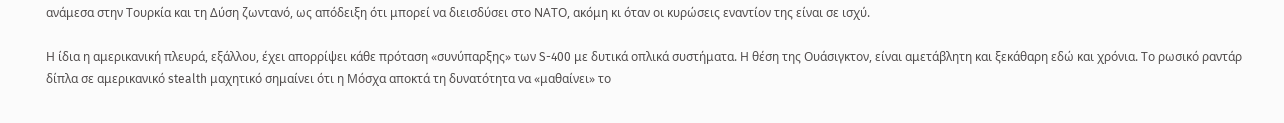ανάμεσα στην Τουρκία και τη Δύση ζωντανό, ως απόδειξη ότι μπορεί να διεισδύσει στο ΝΑΤΟ, ακόμη κι όταν οι κυρώσεις εναντίον της είναι σε ισχύ.

Η ίδια η αμερικανική πλευρά, εξάλλου, έχει απορρίψει κάθε πρόταση «συνύπαρξης» των S-400 με δυτικά οπλικά συστήματα. Η θέση της Ουάσιγκτον, είναι αμετάβλητη και ξεκάθαρη εδώ και χρόνια. Το ρωσικό ραντάρ δίπλα σε αμερικανικό stealth μαχητικό σημαίνει ότι η Μόσχα αποκτά τη δυνατότητα να «μαθαίνει» το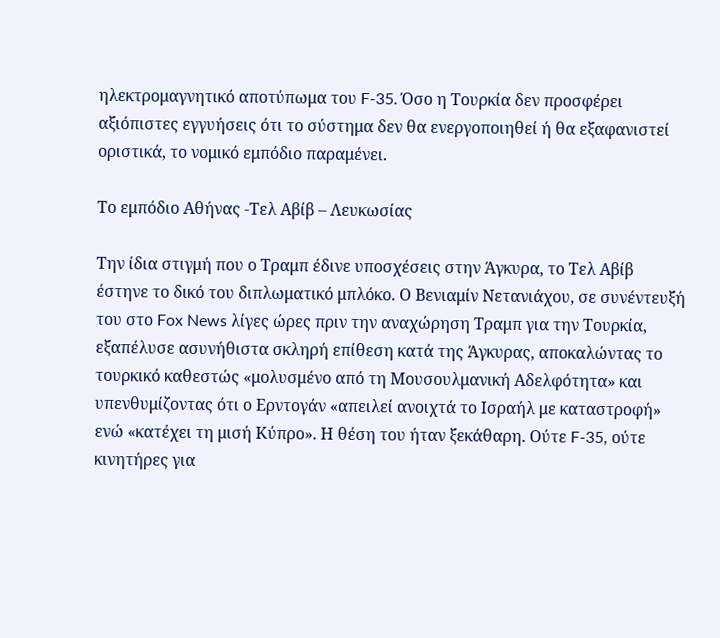ηλεκτρομαγνητικό αποτύπωμα του F-35. Όσο η Τουρκία δεν προσφέρει αξιόπιστες εγγυήσεις ότι το σύστημα δεν θα ενεργοποιηθεί ή θα εξαφανιστεί οριστικά, το νομικό εμπόδιο παραμένει.

Το εμπόδιο Αθήνας -Τελ Αβίβ – Λευκωσίας

Την ίδια στιγμή που ο Τραμπ έδινε υποσχέσεις στην Άγκυρα, το Τελ Αβίβ έστηνε το δικό του διπλωματικό μπλόκο. Ο Βενιαμίν Νετανιάχου, σε συνέντευξή του στο Fox News λίγες ώρες πριν την αναχώρηση Τραμπ για την Τουρκία, εξαπέλυσε ασυνήθιστα σκληρή επίθεση κατά της Άγκυρας, αποκαλώντας το τουρκικό καθεστώς «μολυσμένο από τη Μουσουλμανική Αδελφότητα» και υπενθυμίζοντας ότι ο Ερντογάν «απειλεί ανοιχτά το Ισραήλ με καταστροφή» ενώ «κατέχει τη μισή Κύπρο». Η θέση του ήταν ξεκάθαρη. Ούτε F-35, ούτε κινητήρες για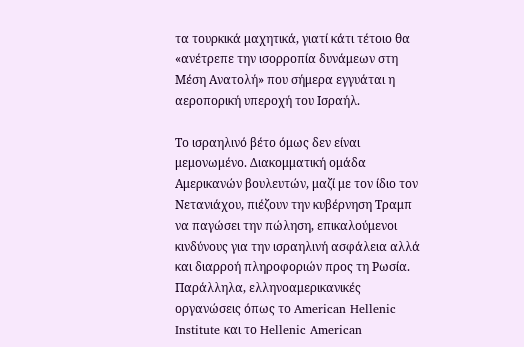τα τουρκικά μαχητικά, γιατί κάτι τέτοιο θα «ανέτρεπε την ισορροπία δυνάμεων στη Μέση Ανατολή» που σήμερα εγγυάται η αεροπορική υπεροχή του Ισραήλ.

Το ισραηλινό βέτο όμως δεν είναι μεμονωμένο. Διακομματική ομάδα Αμερικανών βουλευτών, μαζί με τον ίδιο τον Νετανιάχου, πιέζουν την κυβέρνηση Τραμπ να παγώσει την πώληση, επικαλούμενοι κινδύνους για την ισραηλινή ασφάλεια αλλά και διαρροή πληροφοριών προς τη Ρωσία. Παράλληλα, ελληνοαμερικανικές οργανώσεις όπως το American Hellenic Institute και το Hellenic American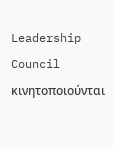Leadership Council κινητοποιούνται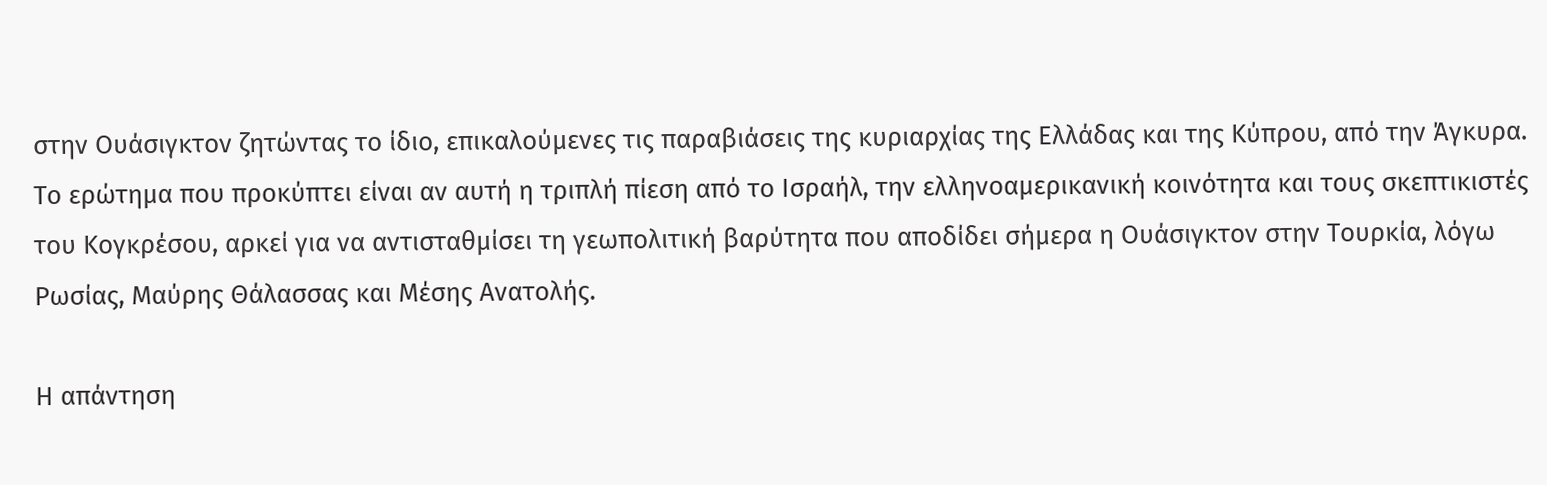στην Ουάσιγκτον ζητώντας το ίδιο, επικαλούμενες τις παραβιάσεις της κυριαρχίας της Ελλάδας και της Κύπρου, από την Άγκυρα. Το ερώτημα που προκύπτει είναι αν αυτή η τριπλή πίεση από το Ισραήλ, την ελληνοαμερικανική κοινότητα και τους σκεπτικιστές του Κογκρέσου, αρκεί για να αντισταθμίσει τη γεωπολιτική βαρύτητα που αποδίδει σήμερα η Ουάσιγκτον στην Τουρκία, λόγω Ρωσίας, Μαύρης Θάλασσας και Μέσης Ανατολής.

Η απάντηση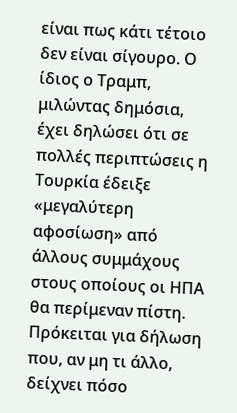είναι πως κάτι τέτοιο δεν είναι σίγουρο. Ο ίδιος ο Τραμπ, μιλώντας δημόσια, έχει δηλώσει ότι σε πολλές περιπτώσεις η Τουρκία έδειξε «μεγαλύτερη αφοσίωση» από άλλους συμμάχους στους οποίους οι ΗΠΑ θα περίμεναν πίστη. Πρόκειται για δήλωση που, αν μη τι άλλο, δείχνει πόσο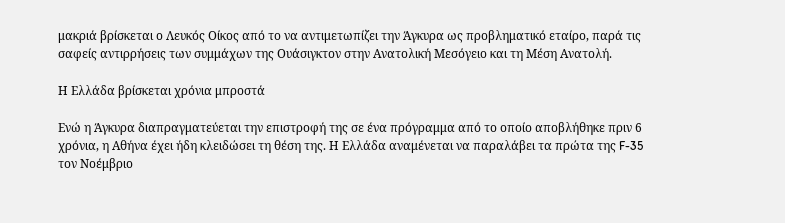μακριά βρίσκεται ο Λευκός Οίκος από το να αντιμετωπίζει την Άγκυρα ως προβληματικό εταίρο, παρά τις σαφείς αντιρρήσεις των συμμάχων της Ουάσιγκτον στην Ανατολική Μεσόγειο και τη Μέση Ανατολή.

Η Ελλάδα βρίσκεται χρόνια μπροστά

Ενώ η Άγκυρα διαπραγματεύεται την επιστροφή της σε ένα πρόγραμμα από το οποίο αποβλήθηκε πριν 6 χρόνια, η Αθήνα έχει ήδη κλειδώσει τη θέση της. Η Ελλάδα αναμένεται να παραλάβει τα πρώτα της F-35 τον Νοέμβριο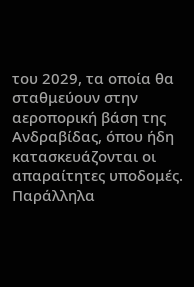του 2029, τα οποία θα σταθμεύουν στην αεροπορική βάση της Ανδραβίδας, όπου ήδη κατασκευάζονται οι απαραίτητες υποδομές. Παράλληλα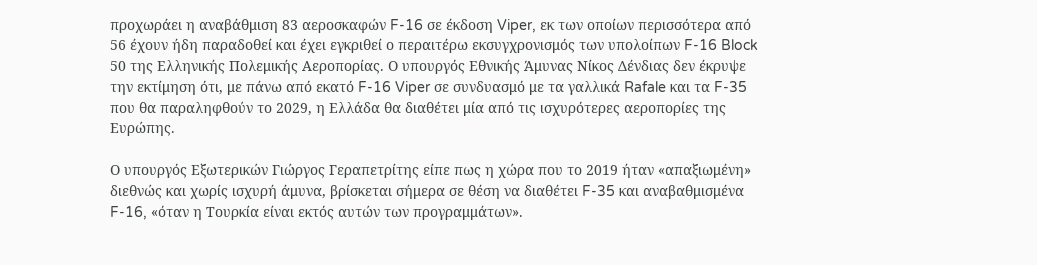προχωράει η αναβάθμιση 83 αεροσκαφών F-16 σε έκδοση Viper, εκ των οποίων περισσότερα από 56 έχουν ήδη παραδοθεί και έχει εγκριθεί ο περαιτέρω εκσυγχρονισμός των υπολοίπων F-16 Block 50 της Ελληνικής Πολεμικής Αεροπορίας. Ο υπουργός Εθνικής Άμυνας Νίκος Δένδιας δεν έκρυψε την εκτίμηση ότι, με πάνω από εκατό F-16 Viper σε συνδυασμό με τα γαλλικά Rafale και τα F-35 που θα παραληφθούν το 2029, η Ελλάδα θα διαθέτει μία από τις ισχυρότερες αεροπορίες της Ευρώπης.

Ο υπουργός Εξωτερικών Γιώργος Γεραπετρίτης είπε πως η χώρα που το 2019 ήταν «απαξιωμένη» διεθνώς και χωρίς ισχυρή άμυνα, βρίσκεται σήμερα σε θέση να διαθέτει F-35 και αναβαθμισμένα F-16, «όταν η Τουρκία είναι εκτός αυτών των προγραμμάτων».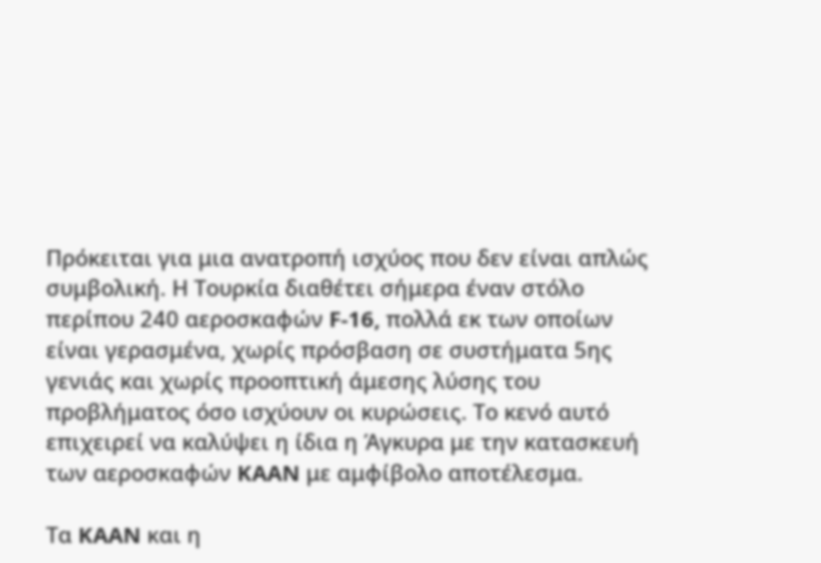Πρόκειται για μια ανατροπή ισχύος που δεν είναι απλώς συμβολική. Η Τουρκία διαθέτει σήμερα έναν στόλο περίπου 240 αεροσκαφών F-16, πολλά εκ των οποίων είναι γερασμένα, χωρίς πρόσβαση σε συστήματα 5ης γενιάς και χωρίς προοπτική άμεσης λύσης του προβλήματος όσο ισχύουν οι κυρώσεις. Το κενό αυτό επιχειρεί να καλύψει η ίδια η Άγκυρα με την κατασκευή των αεροσκαφών KAAN με αμφίβολο αποτέλεσμα.

Τα KAAN και η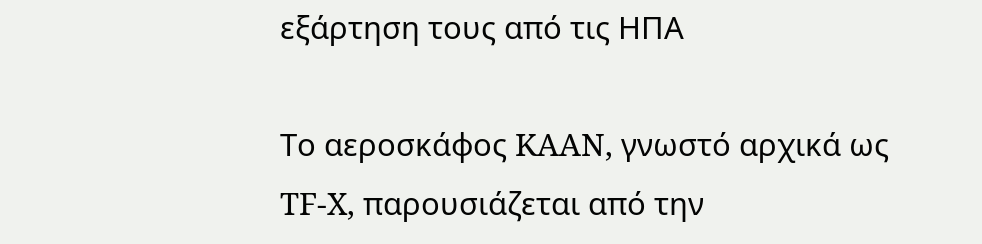εξάρτηση τους από τις ΗΠΑ

Το αεροσκάφος KAAN, γνωστό αρχικά ως TF-X, παρουσιάζεται από την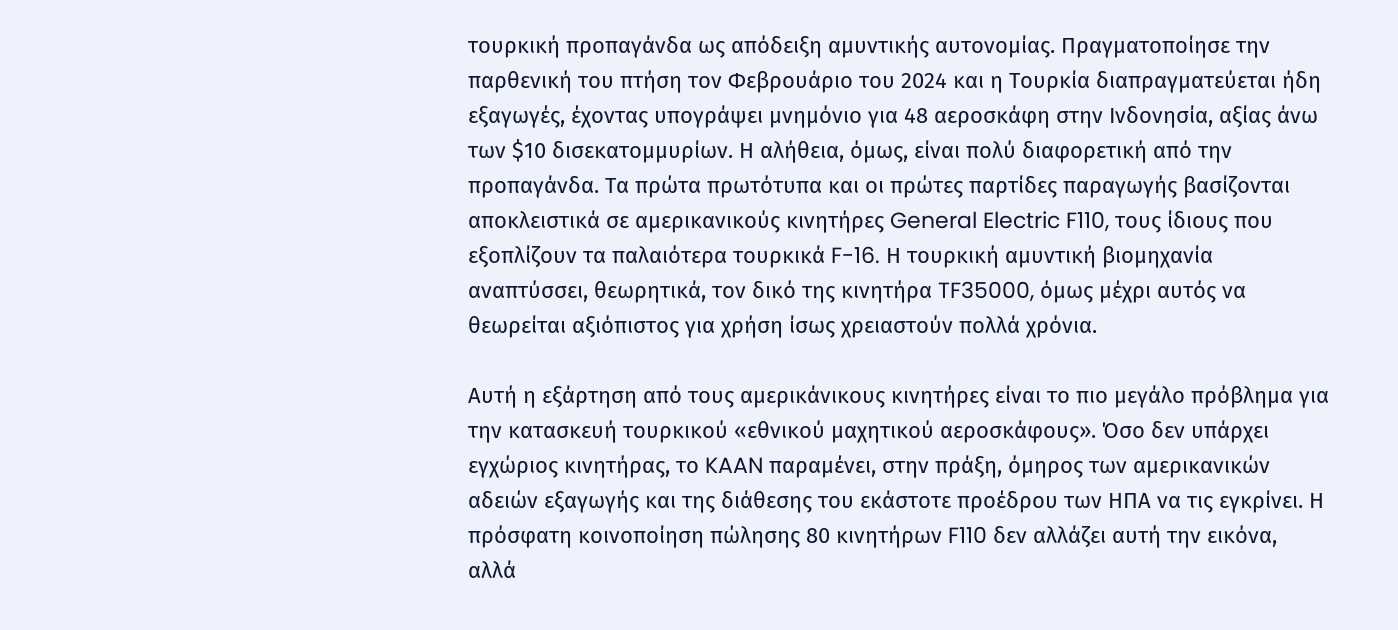τουρκική προπαγάνδα ως απόδειξη αμυντικής αυτονομίας. Πραγματοποίησε την παρθενική του πτήση τον Φεβρουάριο του 2024 και η Τουρκία διαπραγματεύεται ήδη εξαγωγές, έχοντας υπογράψει μνημόνιο για 48 αεροσκάφη στην Ινδονησία, αξίας άνω των $10 δισεκατομμυρίων. Η αλήθεια, όμως, είναι πολύ διαφορετική από την προπαγάνδα. Τα πρώτα πρωτότυπα και οι πρώτες παρτίδες παραγωγής βασίζονται αποκλειστικά σε αμερικανικούς κινητήρες General Electric F110, τους ίδιους που εξοπλίζουν τα παλαιότερα τουρκικά F-16. Η τουρκική αμυντική βιομηχανία αναπτύσσει, θεωρητικά, τον δικό της κινητήρα TF35000, όμως μέχρι αυτός να θεωρείται αξιόπιστος για χρήση ίσως χρειαστούν πολλά χρόνια.

Αυτή η εξάρτηση από τους αμερικάνικους κινητήρες είναι το πιο μεγάλο πρόβλημα για την κατασκευή τουρκικού «εθνικού μαχητικού αεροσκάφους». Όσο δεν υπάρχει εγχώριος κινητήρας, το KAAN παραμένει, στην πράξη, όμηρος των αμερικανικών αδειών εξαγωγής και της διάθεσης του εκάστοτε προέδρου των ΗΠΑ να τις εγκρίνει. Η πρόσφατη κοινοποίηση πώλησης 80 κινητήρων F110 δεν αλλάζει αυτή την εικόνα, αλλά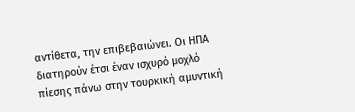αντίθετα, την επιβεβαιώνει. Οι ΗΠΑ διατηρούν έτσι έναν ισχυρό μοχλό πίεσης πάνω στην τουρκική αμυντική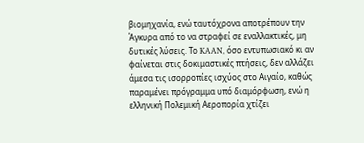βιομηχανία, ενώ ταυτόχρονα αποτρέπουν την Άγκυρα από το να στραφεί σε εναλλακτικές, μη δυτικές λύσεις. Το KAAN, όσο εντυπωσιακό κι αν φαίνεται στις δοκιμαστικές πτήσεις, δεν αλλάζει άμεσα τις ισορροπίες ισχύος στο Αιγαίο, καθώς παραμένει πρόγραμμα υπό διαμόρφωση, ενώ η ελληνική Πολεμική Αεροπορία χτίζει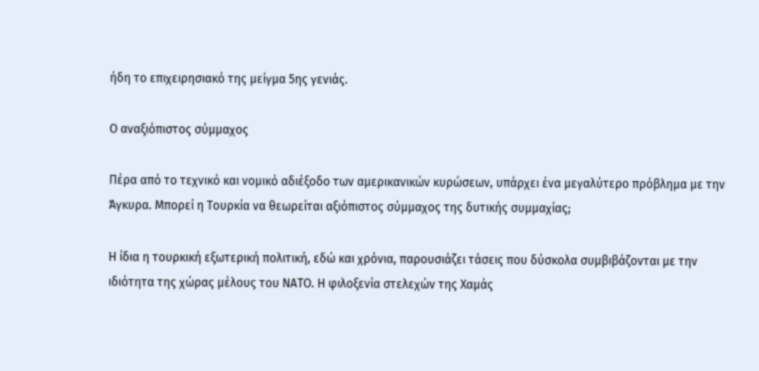ήδη το επιχειρησιακό της μείγμα 5ης γενιάς.

Ο αναξιόπιστος σύμμαχος

Πέρα από το τεχνικό και νομικό αδιέξοδο των αμερικανικών κυρώσεων, υπάρχει ένα μεγαλύτερο πρόβλημα με την Άγκυρα. Μπορεί η Τουρκία να θεωρείται αξιόπιστος σύμμαχος της δυτικής συμμαχίας;

Η ίδια η τουρκική εξωτερική πολιτική, εδώ και χρόνια, παρουσιάζει τάσεις που δύσκολα συμβιβάζονται με την ιδιότητα της χώρας μέλους του ΝΑΤΟ. Η φιλοξενία στελεχών της Χαμάς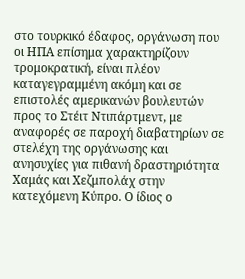στο τουρκικό έδαφος, οργάνωση που οι ΗΠΑ επίσημα χαρακτηρίζουν τρομοκρατική, είναι πλέον καταγεγραμμένη ακόμη και σε επιστολές αμερικανών βουλευτών προς το Στέιτ Ντιπάρτμεντ, με αναφορές σε παροχή διαβατηρίων σε στελέχη της οργάνωσης και ανησυχίες για πιθανή δραστηριότητα Χαμάς και Χεζμπολάχ στην κατεχόμενη Κύπρο. Ο ίδιος ο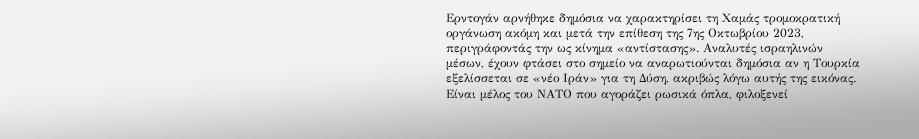Ερντογάν αρνήθηκε δημόσια να χαρακτηρίσει τη Χαμάς τρομοκρατική οργάνωση ακόμη και μετά την επίθεση της 7ης Οκτωβρίου 2023, περιγράφοντάς την ως κίνημα «αντίστασης». Αναλυτές ισραηλινών μέσων, έχουν φτάσει στο σημείο να αναρωτιούνται δημόσια αν η Τουρκία εξελίσσεται σε «νέο Ιράν» για τη Δύση, ακριβώς λόγω αυτής της εικόνας. Είναι μέλος του ΝΑΤΟ που αγοράζει ρωσικά όπλα, φιλοξενεί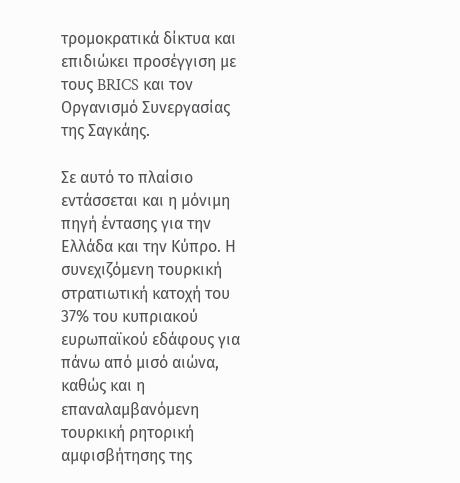τρομοκρατικά δίκτυα και επιδιώκει προσέγγιση με τους BRICS και τον Οργανισμό Συνεργασίας της Σαγκάης.

Σε αυτό το πλαίσιο εντάσσεται και η μόνιμη πηγή έντασης για την Ελλάδα και την Κύπρο. Η συνεχιζόμενη τουρκική στρατιωτική κατοχή του 37% του κυπριακού ευρωπαϊκού εδάφους για πάνω από μισό αιώνα, καθώς και η επαναλαμβανόμενη τουρκική ρητορική αμφισβήτησης της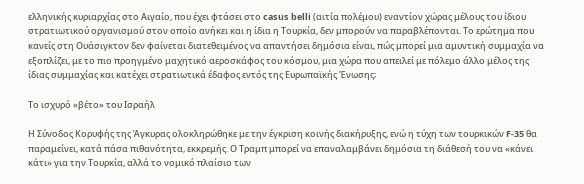ελληνικής κυριαρχίας στο Αιγαίο, που έχει φτάσει στο casus belli (αιτία πολέμου) εναντίον χώρας μέλους του ίδιου στρατιωτικού οργανισμού στον οποίο ανήκει και η ίδια η Τουρκία, δεν μπορούν να παραβλέπονται. Το ερώτημα που κανείς στη Ουάσιγκτον δεν φαίνεται διατεθειμένος να απαντήσει δημόσια είναι, πώς μπορεί μια αμυντική συμμαχία να εξοπλίζει, με το πιο προηγμένο μαχητικό αεροσκάφος του κόσμου, μια χώρα που απειλεί με πόλεμο άλλο μέλος της ίδιας συμμαχίας και κατέχει στρατιωτικά έδαφος εντός της Ευρωπαϊκής Ένωσης;

Το ισχυρό «βέτο» του Ισραήλ

Η Σύνοδος Κορυφής της Άγκυρας ολοκληρώθηκε με την έγκριση κοινής διακήρυξης, ενώ η τύχη των τουρκικών F-35 θα παραμείνει, κατά πάσα πιθανότητα, εκκρεμής. Ο Τραμπ μπορεί να επαναλαμβάνει δημόσια τη διάθεσή του να «κάνει κάτι» για την Τουρκία, αλλά το νομικό πλαίσιο των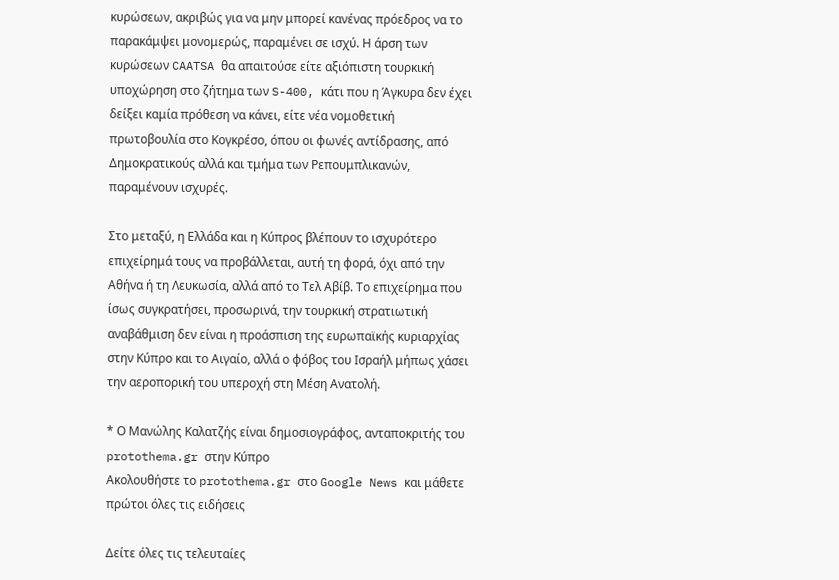κυρώσεων, ακριβώς για να μην μπορεί κανένας πρόεδρος να το παρακάμψει μονομερώς, παραμένει σε ισχύ. Η άρση των κυρώσεων CAATSA θα απαιτούσε είτε αξιόπιστη τουρκική υποχώρηση στο ζήτημα των S-400, κάτι που η Άγκυρα δεν έχει δείξει καμία πρόθεση να κάνει, είτε νέα νομοθετική πρωτοβουλία στο Κογκρέσο, όπου οι φωνές αντίδρασης, από Δημοκρατικούς αλλά και τμήμα των Ρεπουμπλικανών, παραμένουν ισχυρές.

Στο μεταξύ, η Ελλάδα και η Κύπρος βλέπουν το ισχυρότερο επιχείρημά τους να προβάλλεται, αυτή τη φορά, όχι από την Αθήνα ή τη Λευκωσία, αλλά από το Τελ Αβίβ. Το επιχείρημα που ίσως συγκρατήσει, προσωρινά, την τουρκική στρατιωτική αναβάθμιση δεν είναι η προάσπιση της ευρωπαϊκής κυριαρχίας στην Κύπρο και το Αιγαίο, αλλά ο φόβος του Ισραήλ μήπως χάσει την αεροπορική του υπεροχή στη Μέση Ανατολή.

* Ο Μανώλης Καλατζής είναι δημοσιογράφος, ανταποκριτής του protothema.gr στην Κύπρο
Ακολουθήστε το protothema.gr στο Google News και μάθετε πρώτοι όλες τις ειδήσεις

Δείτε όλες τις τελευταίες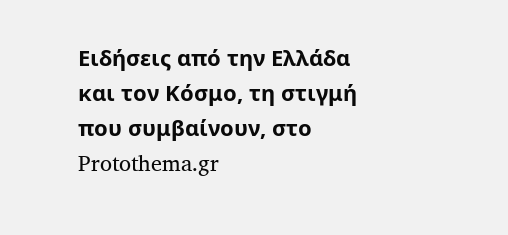Ειδήσεις από την Ελλάδα και τον Κόσμο, τη στιγμή που συμβαίνουν, στο Protothema.gr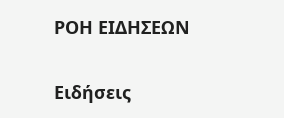ΡΟΗ ΕΙΔΗΣΕΩΝ

Ειδήσεις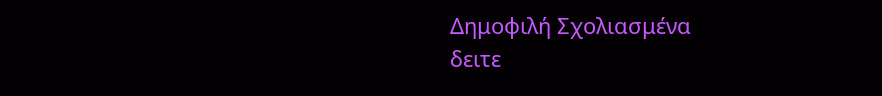Δημοφιλή Σχολιασμένα
δειτε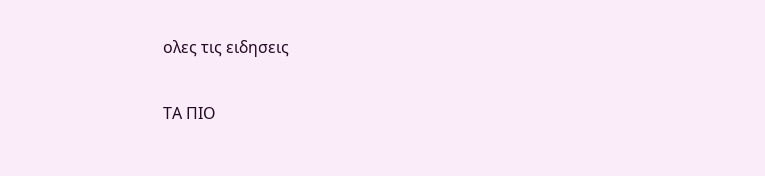ολες τις ειδησεις

ΤΑ ΠΙΟ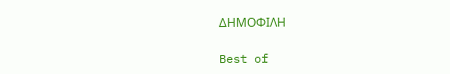ΔΗΜΟΦΙΛΗ

Best of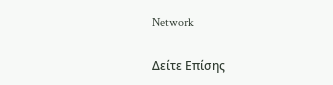Network

Δείτε Επίσης